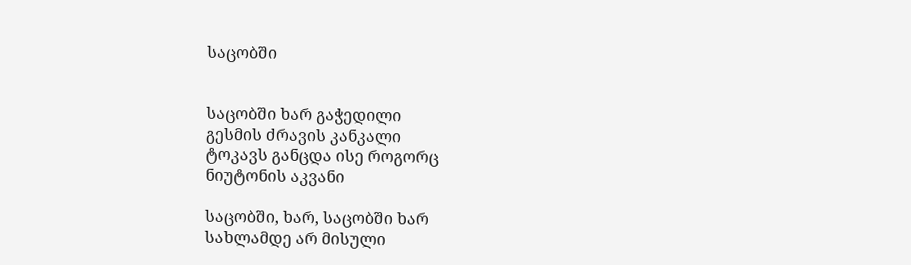საცობში


საცობში ხარ გაჭედილი
გესმის ძრავის კანკალი
ტოკავს განცდა ისე როგორც
ნიუტონის აკვანი

საცობში, ხარ, საცობში ხარ
სახლამდე არ მისული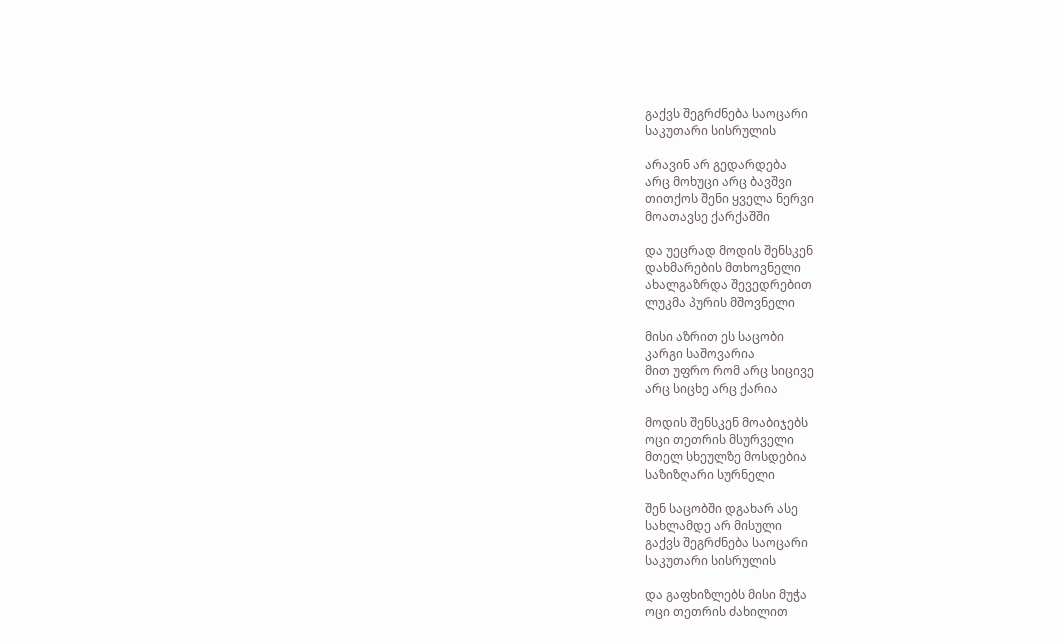გაქვს შეგრძნება საოცარი
საკუთარი სისრულის

არავინ არ გედარდება
არც მოხუცი არც ბავშვი
თითქოს შენი ყველა ნერვი
მოათავსე ქარქაშში

და უეცრად მოდის შენსკენ
დახმარების მთხოვნელი
ახალგაზრდა შევედრებით
ლუკმა პურის მშოვნელი

მისი აზრით ეს საცობი
კარგი საშოვარია
მით უფრო რომ არც სიცივე
არც სიცხე არც ქარია

მოდის შენსკენ მოაბიჯებს
ოცი თეთრის მსურველი
მთელ სხეულზე მოსდებია
საზიზღარი სურნელი

შენ საცობში დგახარ ასე
სახლამდე არ მისული
გაქვს შეგრძნება საოცარი
საკუთარი სისრულის

და გაფხიზლებს მისი მუჭა
ოცი თეთრის ძახილით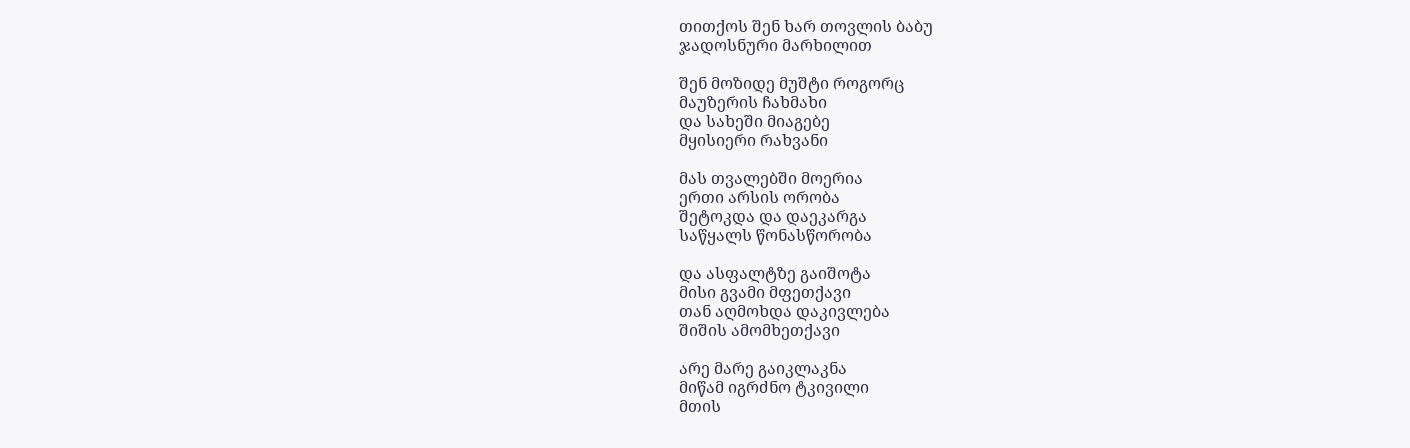თითქოს შენ ხარ თოვლის ბაბუ
ჯადოსნური მარხილით

შენ მოზიდე მუშტი როგორც
მაუზერის ჩახმახი
და სახეში მიაგებე
მყისიერი რახვანი

მას თვალებში მოერია
ერთი არსის ორობა
შეტოკდა და დაეკარგა
საწყალს წონასწორობა

და ასფალტზე გაიშოტა
მისი გვამი მფეთქავი
თან აღმოხდა დაკივლება
შიშის ამომხეთქავი

არე მარე გაიკლაკნა
მიწამ იგრძნო ტკივილი
მთის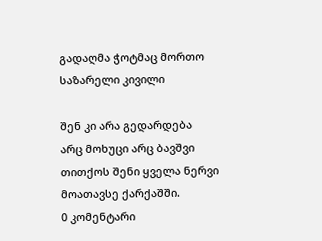გადაღმა ჭოტმაც მორთო
საზარელი კივილი

შენ კი არა გედარდება
არც მოხუცი არც ბავშვი
თითქოს შენი ყველა ნერვი
მოათავსე ქარქაშში.
0 კომენტარი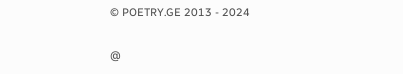© POETRY.GE 2013 - 2024

@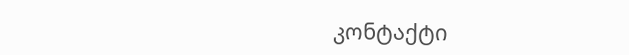კონტაქტი